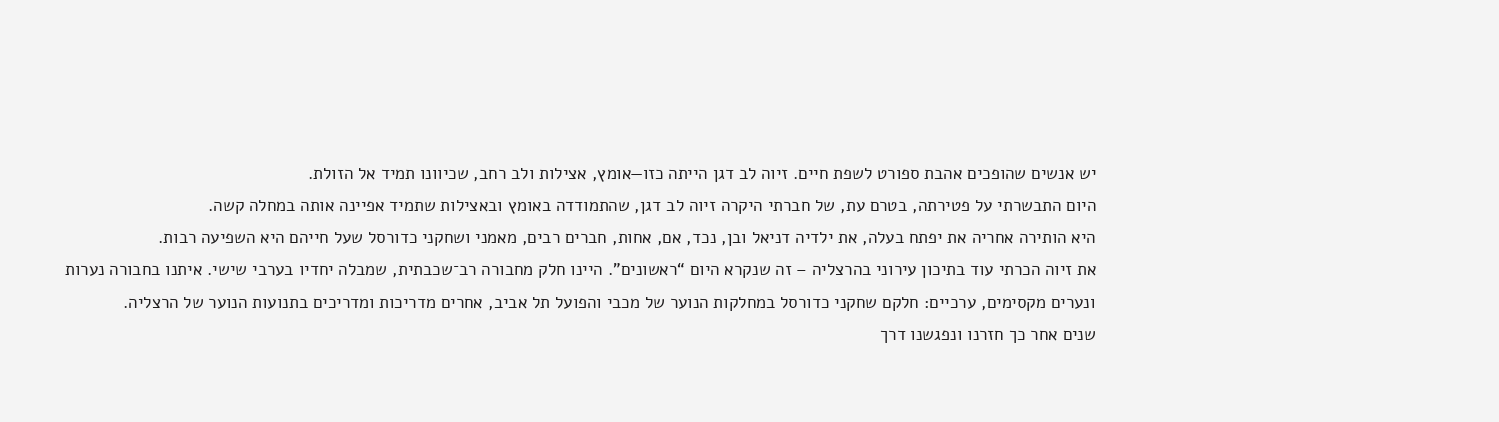יש אנשים שהופכים אהבת ספורט לשפת חיים. זיוה לב דגן הייתה כזו—אומץ, אצילות ולב רחב, שכיוונו תמיד אל הזולת.
היום התבשרתי על פטירתה, בטרם עת, של חברתי היקרה זיוה לב דגן, שהתמודדה באומץ ובאצילות שתמיד אפיינה אותה במחלה קשה.
היא הותירה אחריה את יפתח בעלה, את ילדיה דניאל ובן, נכד, אם, אחות, חברים רבים, מאמני ושחקני כדורסל שעל חייהם היא השפיעה רבות.
את זיוה הכרתי עוד בתיכון עירוני בהרצליה – זה שנקרא היום “ראשונים”. היינו חלק מחבורה רב־שכבתית, שמבלה יחדיו בערבי שישי. איתנו בחבורה נערות ונערים מקסימים, ערכיים: חלקם שחקני כדורסל במחלקות הנוער של מכבי והפועל תל אביב, אחרים מדריכות ומדריכים בתנועות הנוער של הרצליה.
שנים אחר כך חזרנו ונפגשנו דרך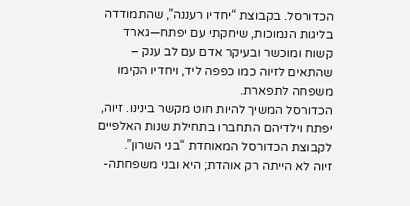הכדורסל. בקבוצת “יחדיו רעננה”, שהתמודדה בליגות הנמוכות, שיחקתי עם יפתח—גארד קשוח ומוכשר ובעיקר אדם עם לב ענק – שהתאים לזיוה כמו כפפה ליד, ויחדיו הקימו משפחה לתפארת.
הכדורסל המשיך להיות חוט מקשר בינינו. זיוה, יפתח וילדיהם התחברו בתחילת שנות האלפיים לקבוצת הכדורסל המאוחדת “בני השרון”.
זיוה לא הייתה רק אוהדת; היא ובני משפחתה-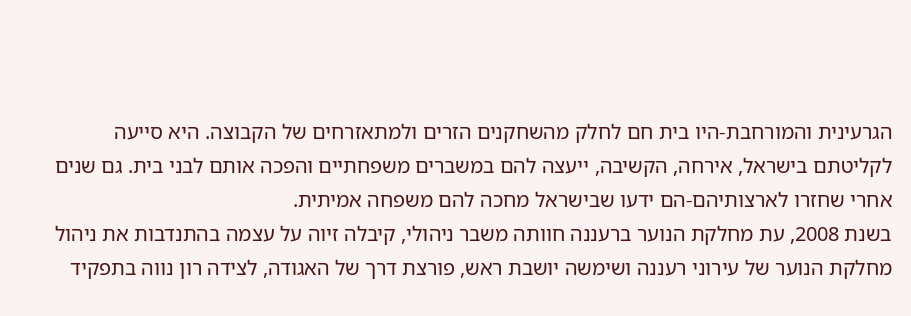הגרעינית והמורחבת-היו בית חם לחלק מהשחקנים הזרים ולמתאזרחים של הקבוצה. היא סייעה לקליטתם בישראל, אירחה, הקשיבה, ייעצה להם במשברים משפחתיים והפכה אותם לבני בית. גם שנים אחרי שחזרו לארצותיהם-הם ידעו שבישראל מחכה להם משפחה אמיתית.
בשנת 2008, עת מחלקת הנוער ברעננה חוותה משבר ניהולי, קיבלה זיוה על עצמה בהתנדבות את ניהול מחלקת הנוער של עירוני רעננה ושימשה יושבת ראש, פורצת דרך של האגודה, לצידה רון נווה בתפקיד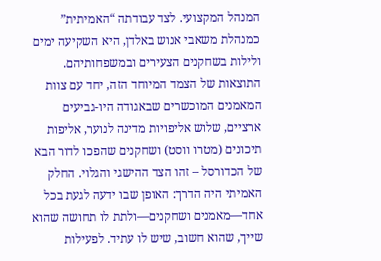המנהל המקצועי. לצד עבודתה “האמיתית” כמנהלת משאבי אנוש באלדן, היא השקיעה ימים ולילות בשחקנים הצעירים ובמשפחותיהם.
התוצאות של הצמד המיוחד הזה, יחד עם צוות המאמנים המוכשרים שבאגודה היו-גביעים ארציים, שלוש אליפויות מדינה לנוער, אליפות תיכונים (מטרו ווסט) ושחקנים שהפכו לדור הבא של הכדורסל – זהו הצד ההישגי והגלוי. החלק האמיתי היה הדרך: האופן שבו ידעה לגעת בכל אחד—מאמנים ושחקנים—ולתת לו תחושה שהוא שייך, שהוא חשוב, שיש לו עתיד. לפעילות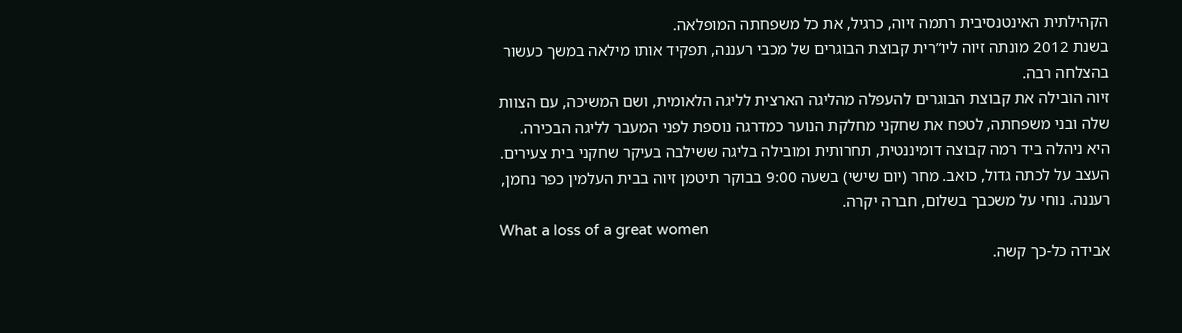הקהילתית האינטנסיבית רתמה זיוה, כרגיל, את כל משפחתה המופלאה.
בשנת 2012 מונתה זיוה ליו”רית קבוצת הבוגרים של מכבי רעננה, תפקיד אותו מילאה במשך כעשור בהצלחה רבה.
זיוה הובילה את קבוצת הבוגרים להעפלה מהליגה הארצית לליגה הלאומית, ושם המשיכה, עם הצוות שלה ובני משפחתה, לטפח את שחקני מחלקת הנוער כמדרגה נוספת לפני המעבר לליגה הבכירה. היא ניהלה ביד רמה קבוצה דומיננטית, תחרותית ומובילה בליגה ששילבה בעיקר שחקני בית צעירים.
העצב על לכתה גדול, כואב. מחר (יום שישי) בשעה 9:00 בבוקר תיטמן זיוה בבית העלמין כפר נחמן, רעננה. נוחי על משכבך בשלום, חברה יקרה.
What a loss of a great women
אבידה כל-כך קשה.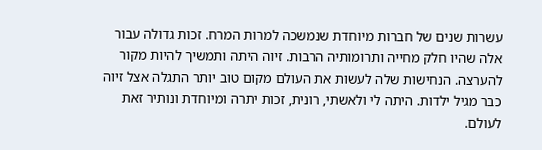עשרות שנים של חברות מיוחדת שנמשכה למרות המרח. זכות גדולה עבור אלה שהיו חלק מחייה ותרומותיה הרבות. זיוה היתה ותמשיך להיות מקור להערצה. הנחישות שלה לעשות את העולם מקום טוב יותר התגלה אצל זיוה כבר מגיל ילדות. היתה לי ולאשתי, רונית, זכות יתרה ומיוחדת ונותיר זאת לעולם.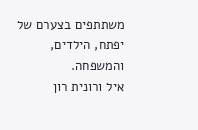משתתפים בצערם של יפתח, הילדים, והמשפחה.
איל ורונית רון